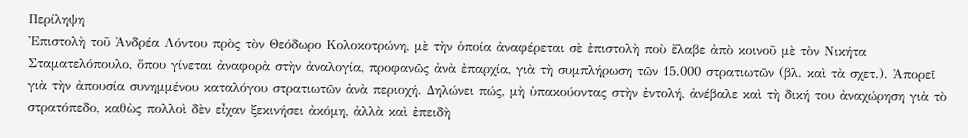Περίληψη
Ἐπιστολὴ τοῦ Ἀνδρέα Λόντου πρὸς τὸν Θεόδωρο Κολοκοτρώνη, μὲ τὴν ὁποία ἀναφέρεται σὲ ἐπιστολὴ ποὺ ἔλαβε ἀπὸ κοινοῦ μὲ τὸν Νικήτα Σταματελόπουλο, ὅπου γίνεται ἀναφορὰ στὴν ἀναλογία, προφανῶς ἀνὰ ἐπαρχία, γιὰ τὴ συμπλήρωση τῶν 15.000 στρατιωτῶν (βλ. καὶ τὰ σχετ.). Ἀπορεῖ γιὰ τὴν ἀπουσία συνημμένου καταλόγου στρατιωτῶν ἀνὰ περιοχή. Δηλώνει πώς, μὴ ὑπακούοντας στὴν ἐντολή, ἀνέβαλε καὶ τὴ δική του ἀναχώρηση γιὰ τὸ στρατόπεδο, καθὼς πολλοὶ δὲν εἶχαν ξεκινήσει ἀκόμη, ἀλλὰ καὶ ἐπειδὴ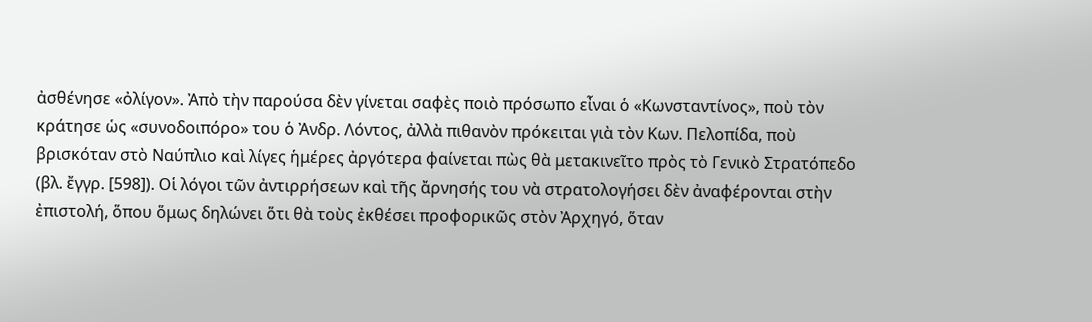ἀσθένησε «ὀλίγον». Ἀπὸ τὴν παρούσα δὲν γίνεται σαφὲς ποιὸ πρόσωπο εἶναι ὁ «Κωνσταντίνος», ποὺ τὸν κράτησε ὡς «συνοδοιπόρο» του ὁ Ἀνδρ. Λόντος, ἀλλὰ πιθανὸν πρόκειται γιὰ τὸν Κων. Πελοπίδα, ποὺ βρισκόταν στὸ Ναύπλιο καὶ λίγες ἡμέρες ἀργότερα φαίνεται πὼς θὰ μετακινεῖτο πρὸς τὸ Γενικὸ Στρατόπεδο (βλ. ἔγγρ. [598]). Οἱ λόγοι τῶν ἀντιρρήσεων καὶ τῆς ἄρνησής του νὰ στρατολογήσει δὲν ἀναφέρονται στὴν ἐπιστολή, ὅπου ὅμως δηλώνει ὅτι θὰ τοὺς ἐκθέσει προφορικῶς στὸν Ἀρχηγό, ὅταν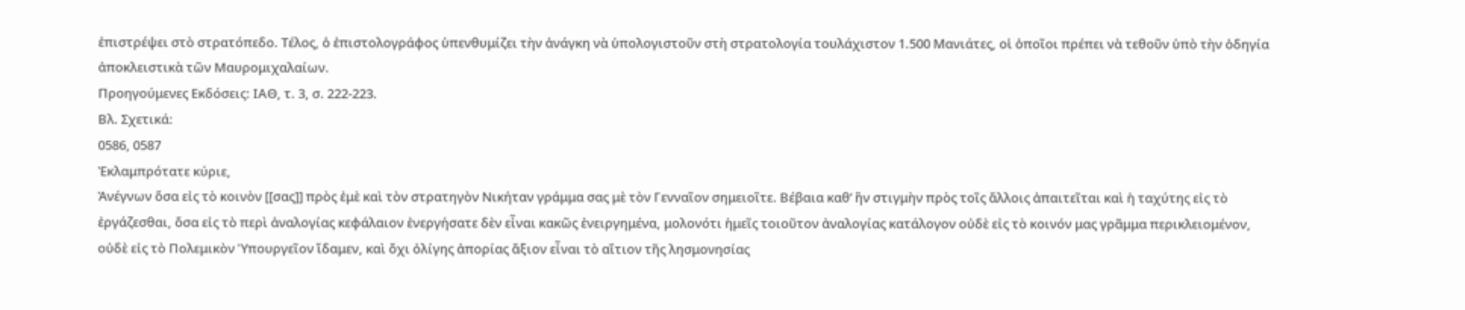ἐπιστρέψει στὸ στρατόπεδο. Τέλος, ὁ ἐπιστολογράφος ὑπενθυμίζει τὴν ἀνάγκη νὰ ὑπολογιστοῦν στὴ στρατολογία τουλάχιστον 1.500 Μανιάτες, οἱ ὁποῖοι πρέπει νὰ τεθοῦν ὑπὸ τὴν ὁδηγία ἀποκλειστικὰ τῶν Μαυρομιχαλαίων.
Προηγούμενες Εκδόσεις: ΙΑΘ, τ. 3, σ. 222-223.
Βλ. Σχετικά:
0586, 0587
Ἐκλαμπρότατε κύριε,
Ἀνέγνων ὅσα εἰς τὸ κοινὸν [[σας]] πρὸς ἐμὲ καὶ τὸν στρατηγὸν Νικήταν γράμμα σας μὲ τὸν Γενναῖον σημειοῖτε. Βέβαια καθ’ ἢν στιγμὴν πρὸς τοῖς ἄλλοις ἀπαιτεῖται καὶ ἡ ταχύτης εἰς τὸ ἐργάζεσθαι, ὅσα εἰς τὸ περὶ ἀναλογίας κεφάλαιον ἐνεργήσατε δὲν εἶναι κακῶς ἐνειργημένα, μολονότι ἡμεῖς τοιοῦτον ἀναλογίας κατάλογον οὐδὲ εἰς τὸ κοινόν μας γρᾶμμα περικλειομένον, οὐδὲ εἰς τὸ Πολεμικὸν Ὑπουργεῖον ἴδαμεν, καὶ ὄχι ὀλίγης ἀπορίας ἄξιον εἶναι τὸ αἴτιον τῆς λησμονησίας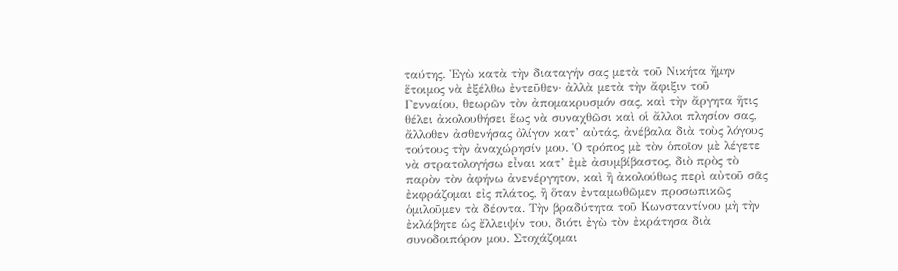ταύτης. Ἐγὼ κατὰ τὴν διαταγήν σας μετὰ τοῦ Νικήτα ἤμην ἕτοιμος νὰ ἐξέλθω ἐντεῦθεν· ἀλλὰ μετὰ τὴν ἄφιξιν τοῦ Γενναίου, θεωρῶν τὸν ἀπομακρυσμόν σας, καὶ τὴν ἄργητα ἥτις θέλει ἀκολουθήσει ἕως νὰ συναχθῶσι καὶ οἱ ἄλλοι πλησίον σας, ἄλλοθεν ἀσθενήσας ὀλίγον κατ’ αὐτάς, ἀνέβαλα διὰ τοὺς λόγους τούτους τὴν ἀναχώρησίν μου. Ὁ τρόπος μὲ τὸν ὁποῖον μὲ λέγετε νὰ στρατολογήσω εἶναι κατ’ ἐμὲ ἀσυμβίβαστος, διὸ πρὸς τὸ παρὸν τὸν ἀφήνω ἀνενέργητον, καὶ ἢ ἀκολούθως περὶ αὐτοῦ σᾶς ἐκφράζομαι εἰς πλάτος, ἢ ὅταν ἐνταμωθῶμεν προσωπικῶς ὁμιλοῦμεν τὰ δέοντα. Τὴν βραδύτητα τοῦ Κωνσταντίνου μὴ τὴν ἐκλάβητε ὡς ἔλλειψίν του, διότι ἐγὼ τὸν ἐκράτησα διὰ συνοδοιπόρον μου. Στοχάζομαι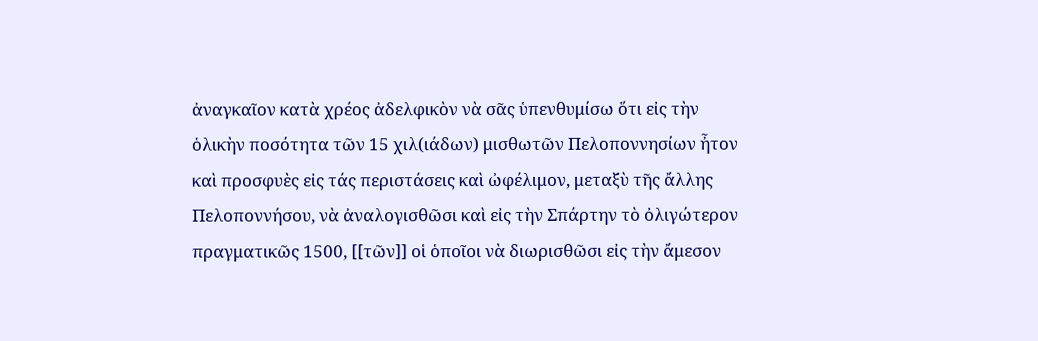ἀναγκαῖον κατὰ χρέος ἀδελφικὸν νὰ σᾶς ὑπενθυμίσω ὅτι εἰς τὴν ὁλικὴν ποσότητα τῶν 15 χιλ(ιάδων) μισθωτῶν Πελοποννησίων ἦτον καὶ προσφυὲς εἰς τάς περιστάσεις καὶ ὠφέλιμον, μεταξὺ τῆς ἄλλης Πελοποννήσου, νὰ ἀναλογισθῶσι καὶ εἰς τὴν Σπάρτην τὸ ὀλιγώτερον πραγματικῶς 1500, [[τῶν]] οἱ ὁποῖοι νὰ διωρισθῶσι εἰς τὴν ἄμεσον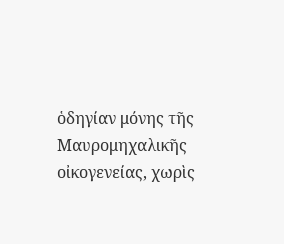ὁδηγίαν μόνης τῆς Μαυρομηχαλικῆς οἰκογενείας, χωρὶς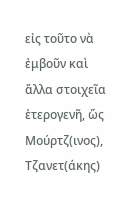εἰς τοῦτο νὰ ἐμβοῦν καὶ ἄλλα στοιχεῖα ἑτερογενῆ, ὥς Μούρτζ(ινος), Τζανετ(άκης)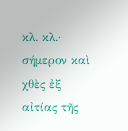κλ. κλ.· σήμερον καὶ χθὲς ἐξ αἰτίας τῆς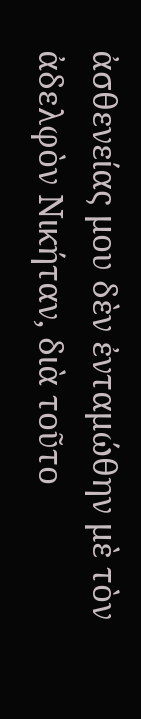ἀσθενείας μου δὲν ἐνταμώθην μὲ τὸν ἀδελφὸν Νικήταν, διὰ τοῦτο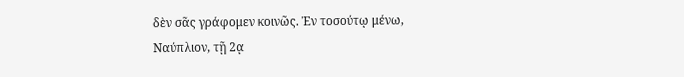δὲν σᾶς γράφομεν κοινῶς. Ἐν τοσούτῳ μένω,
Ναύπλιον, τῇ 2ᾳ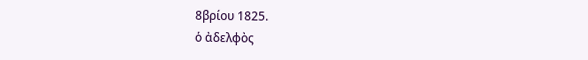8βρίου 1825.
ὁ ἀδελφὸς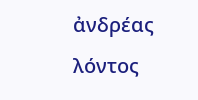ἀνδρέας λόντος